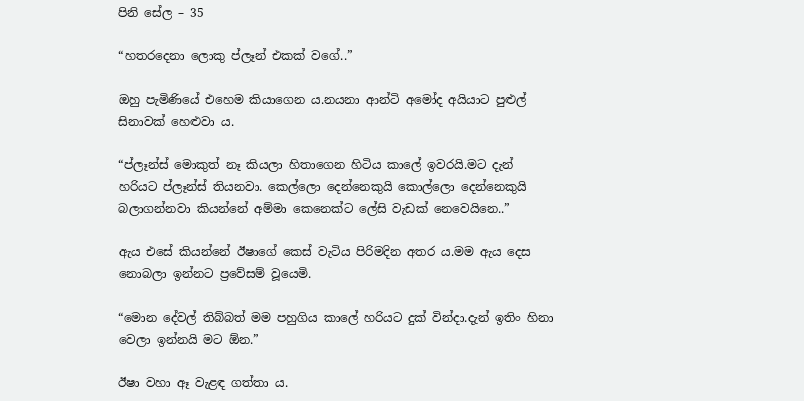පිනි සේල – 35

“හතරදෙනා ලොකු ප්ලෑන් එකක් වගේ..”

ඔහු පැමිණියේ එහෙම කියාගෙන ය.නයනා ආන්ටි අමෝද අයියාට පුළුල් සිනාවක් හෙළුවා ය.

“ප්ලෑන්ස් මොකුත් නෑ කියලා හිතාගෙන හිටිය කාලේ ඉවරයි.මට දැන් හරියට ප්ලෑන්ස් තියනවා. කෙල්ලො දෙන්නෙකුයි කොල්ලො දෙන්නෙකුයි බලාගන්නවා කියන්නේ අම්මා කෙනෙක්ට ලේසි වැඩක් නෙවෙයිනෙ..”

ඇය එසේ කියන්නේ ඊෂාගේ කෙස් වැටිය පිරිමදින අතර ය.මම ඇය දෙස නොබලා ඉන්නට ප්‍රවේසම් වූයෙමි.

“මොන දේවල් තිබ්බත් මම පහුගිය කාලේ හරියට දුක් වින්දා.දැන් ඉතිං හිනා වෙලා ඉන්නයි මට ඕන.”

ඊෂා වහා ඈ වැළඳ ගත්තා ය.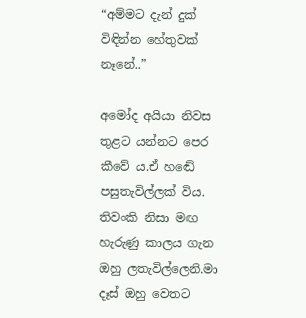“අම්මට දැන් දුක් විඳින්න හේතුවක් නෑනේ..”

අමෝද අයියා නිවස තුළට යන්නට පෙර කීවේ ය.ඒ හඬේ පසුතැවිල්ලක් විය. තිවංකි නිසා මඟ හැරුණු කාලය ගැන ඔහු ලතැවිල්ලෙනි.මා දෑස් ඔහු වෙතට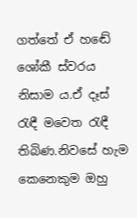ගත්තේ ඒ හඬේ ශෝකී ස්වරය නිසාම ය.ඒ දෑස් රැඳී මවෙත රැඳී තිබිණ.නිවසේ හැම කෙනෙකුම ඔහු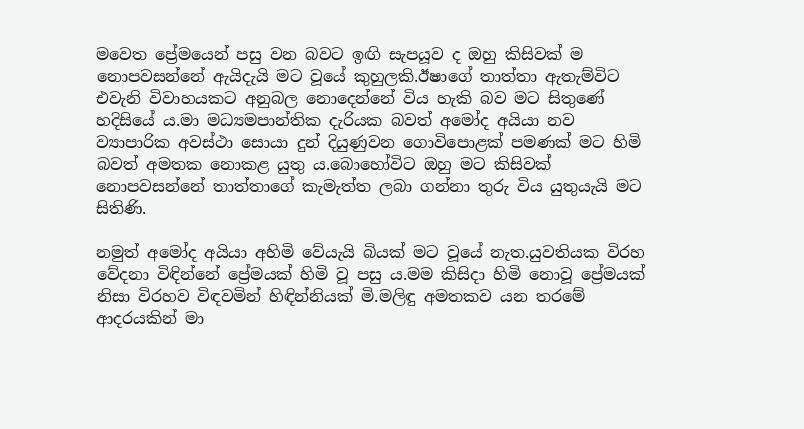මවෙත ප්‍රේමයෙන් පසු වන බවට ඉඟි සැපයූව ද ඔහු කිසිවක් ම නොපවසන්නේ ඇයිදැයි මට වූයේ කුහුලකි.ඊෂාගේ තාත්තා ඇතැම්විට එවැනි විවාහයකට අනුබල නොදෙන්නේ විය හැකි බව මට සිතුණේ හදිසියේ ය.මා මධ්‍යමපාන්තික දැරියක බවත් අමෝද අයියා නව ව්‍යාපාරික අවස්ථා සොයා දුන් දියුණුවන ගොවිපොළක් පමණක් මට හිමි බවත් අමතක නොකළ යුතු ය.බොහෝවිට ඔහු මට කිසිවක් නොපවසන්නේ තාත්තාගේ කැමැත්ත ලබා ගන්නා තුරු විය යුතුයැයි මට සිතිණි.

නමුත් අමෝද අයියා අහිමි වේයැයි බියක් මට වූයේ නැත.යුවතියක විරහ වේදනා විඳින්නේ ප්‍රේමයක් හිමි වූ පසු ය.මම කිසිදා හිමි නොවූ ප්‍රේමයක් නිසා විරහව විඳවමින් හිඳින්නියක් මි.මලිඳු අමතකව යන තරමේ ආදරයකින් මා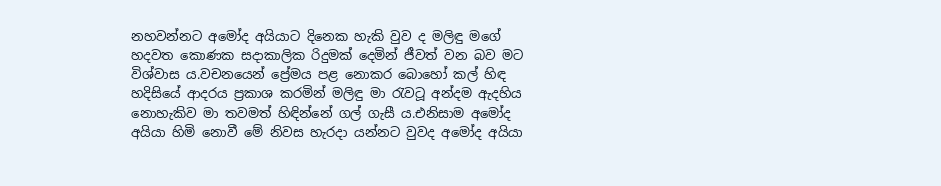නහවන්නට අමෝද අයියාට දිනෙක හැකි වුව ද මලිඳු මගේ හදවත කොණක සදාකාලික රිදුමක් දෙමින් ජීවත් වන බව මට විශ්වාස ය.වචනයෙන් ප්‍රේමය පළ නොකර බොහෝ කල් හිඳ හදිසියේ ආදරය ප්‍රකාශ කරමින් මලිඳු මා රැවටූ අන්දම ඇදහිය නොහැකිව මා තවමත් හිඳින්නේ ගල් ගැසී ය.එනිසාම අමෝද අයියා හිමි නොවී මේ නිවස හැරදා යන්නට වුවද අමෝද අයියා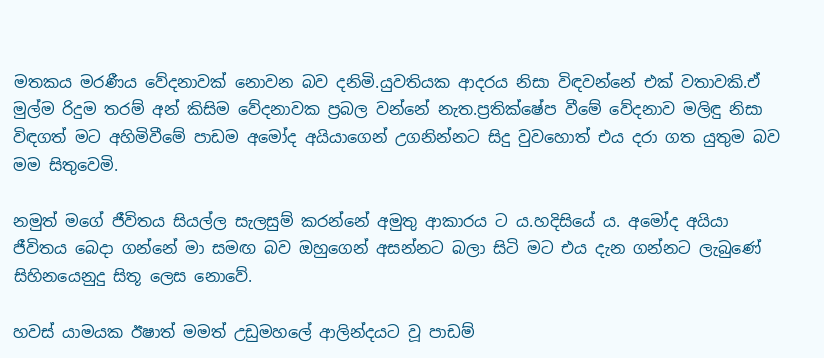මතකය මරණීය වේදනාවක් නොවන බව දනිමි.යුවතියක ආදරය නිසා විඳවන්නේ එක් වතාවකි.ඒ මුල්ම රිදුම තරම් අන් කිසිම වේදනාවක ප්‍රබල වන්නේ නැත.ප්‍රතික්ෂේප වීමේ වේදනාව මලිඳු නිසා විඳගත් මට අහිමිවීමේ පාඩම අමෝද අයියාගෙන් උගනින්නට සිදු වුවහොත් එය දරා ගත යුතුම බව මම සිතුවෙමි.

නමුත් මගේ ජීවිතය සියල්ල සැලසුම් කරන්නේ අමුතු ආකාරය ට ය.හදිසියේ ය. අමෝද අයියා ජීවිතය බෙදා ගන්නේ මා සමඟ බව ඔහුගෙන් අසන්නට බලා සිටි මට එය දැන ගන්නට ලැබුණේ සිහිනයෙනුදු සිතූ ලෙස නොවේ.

හවස් යාමයක ඊෂාත් මමත් උඩුමහලේ ආලින්දයට වූ පාඩම්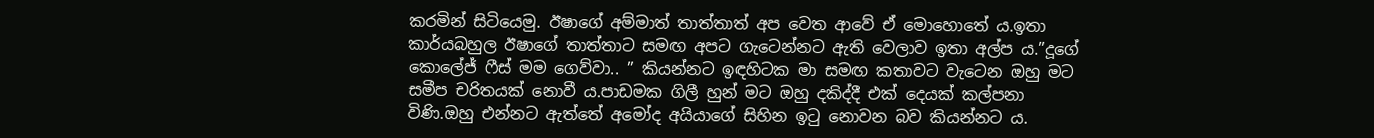කරමින් සිටියෙමු. ඊෂාගේ අම්මාත් තාත්තාත් අප වෙත ආවේ ඒ මොහොතේ ය.ඉතා කාර්යබහුල ඊෂාගේ තාත්තාට සමඟ අපට ගැටෙන්නට ඇති වෙලාව ඉතා අල්ප ය.”දූගේ කොලේජ් ෆීස් මම ගෙව්වා.. ” කියන්නට ඉඳහිටක මා සමඟ කතාවට වැටෙන ඔහු මට සමීප චරිතයක් නොවී ය.පාඩමක ගිලී හුන් මට ඔහු දකිද්දී එක් දෙයක් කල්පනා විණි.ඔහු එන්නට ඇත්තේ අමෝද අයියාගේ සිහින ඉටු නොවන බව කියන්නට ය.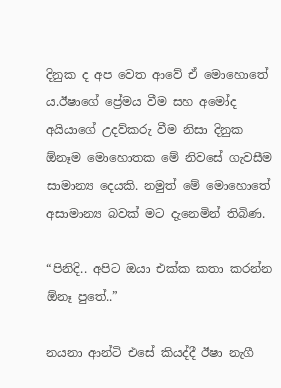දිනුක ද අප වෙත ආවේ ඒ මොහොතේ ය.ඊෂාගේ ප්‍රේමය වීම සහ අමෝද අයියාගේ උදව්කරු වීම නිසා දිනුක ඕනෑම මොහොතක මේ නිවසේ ගැවසීම සාමාන්‍ය දෙයකි. නමුත් මේ මොහොතේ අසාමාන්‍ය බවක් මට දැනෙමින් තිබිණ.

“පිනිදි.. අපිට ඔයා එක්ක කතා කරන්න ඕනෑ පුතේ..”

නයනා ආන්ටි එසේ කියද්දී ඊෂා නැගී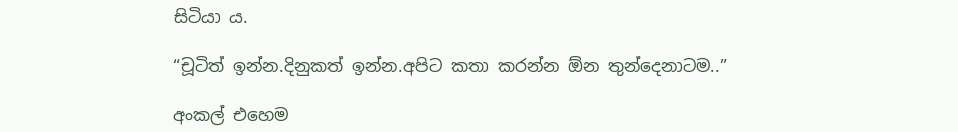සිටියා ය.

“චූටිත් ඉන්න.දිනුකත් ඉන්න.අපිට කතා කරන්න ඕන තුන්දෙනාටම..”

අංකල් එහෙම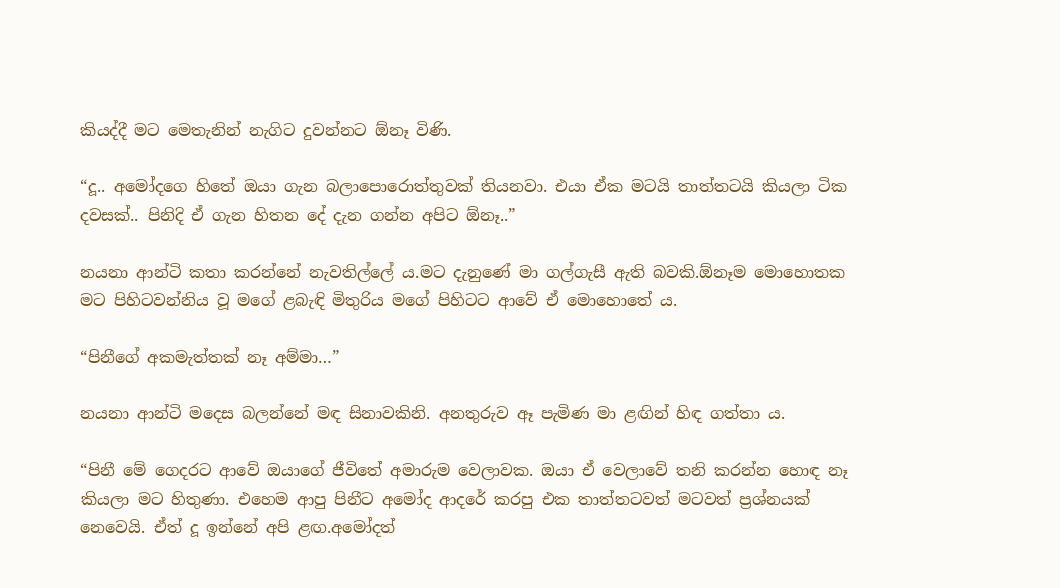කියද්දී මට මෙතැනින් නැගිට දුවන්නට ඕනෑ විණි.

“දූ.. අමෝදගෙ හිතේ ඔයා ගැන බලාපොරොත්තුවක් තියනවා. එයා ඒක මටයි තාත්තටයි කියලා ටික දවසක්.. පිනිදි ඒ ගැන හිතන දේ දැන ගන්න අපිට ඕනෑ..”

නයනා ආන්ටි කතා කරන්නේ නැවතිල්ලේ ය.මට දැනුණේ මා ගල්ගැසී ඇති බවකි.ඕනෑම මොහොතක මට පිහිටවන්නිය වූ මගේ ළබැඳි මිතුරිය මගේ පිහිටට ආවේ ඒ මොහොතේ ය.

“පිනීගේ අකමැත්තක් නෑ අම්මා…”

නයනා ආන්ටි මදෙස බලන්නේ මඳ සිනාවකිනි. අනතුරුව ඈ පැමිණ මා ළඟින් හිඳ ගත්තා ය.

“පිනී මේ ගෙදරට ආවේ ඔයාගේ ජීවිතේ අමාරුම වෙලාවක. ඔයා ඒ වෙලාවේ තනි කරන්න හොඳ නෑ කියලා මට හිතුණා. එහෙම ආපු පිනීට අමෝද ආදරේ කරපු එක තාත්තටවත් මටවත් ප්‍රශ්නයක් නෙවෙයි. ඒත් දූ ඉන්නේ අපි ළඟ.අමෝදත්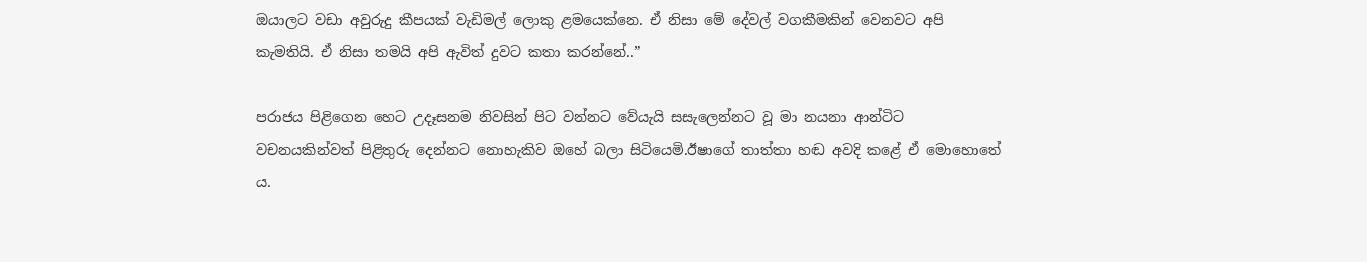ඔයාලට වඩා අවුරුදු කීපයක් වැඩිමල් ලොකු ළමයෙක්නෙ. ඒ නිසා මේ දේවල් වගකීමකින් වෙනවට අපි කැමතියි. ඒ නිසා තමයි අපි ඇවිත් දුවට කතා කරන්නේ..”

පරාජය පිළිගෙන හෙට උදෑසනම නිවසින් පිට වන්නට වේයැයි සසැලෙන්නට වූ මා නයනා ආන්ටිට වචනයකින්වත් පිළිතුරු දෙන්නට නොහැකිව ඔහේ බලා සිටියෙමි.ඊෂාගේ තාත්තා හඬ අවදි කළේ ඒ මොහොතේ ය.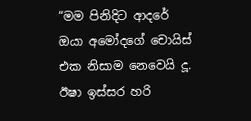“මම පිනිදිට ආදරේ ඔයා අමෝදගේ චොයිස් එක නිසාම නෙවෙයි දූ. ඊෂා ඉස්සර හරි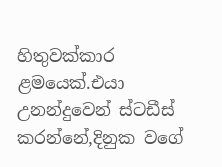හිතුවක්කාර ළමයෙක්.එයා උනන්දුවෙන් ස්ටඩීස් කරන්නේ,දිනුක වගේ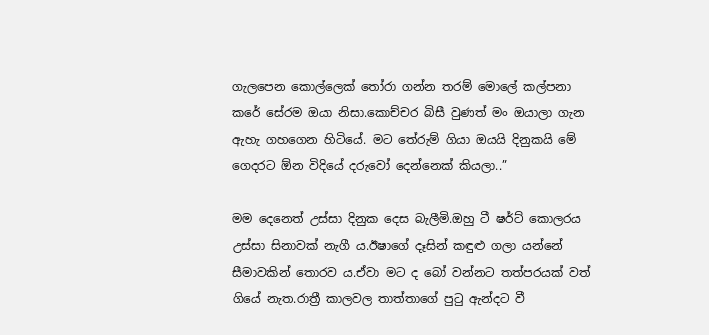ගැලපෙන කොල්ලෙක් තෝරා ගන්න තරම් මොලේ කල්පනා කරේ සේරම ඔයා නිසා.කොච්චර බිසී වුණත් මං ඔයාලා ගැන ඇහැ ගහගෙන හිටියේ. මට තේරුම් ගියා ඔයයි දිනුකයි මේ ගෙදරට ඕන විදියේ දරුවෝ දෙන්නෙක් කියලා..”

මම දෙනෙත් උස්සා දිනුක දෙස බැලීමි.ඔහු ටී ෂර්ට් කොලරය උස්සා සිනාවක් නැගී ය.ඊෂාගේ දෑසින් කඳුළු ගලා යන්නේ සීමාවකින් තොරව ය.ඒවා මට ද බෝ වන්නට තත්පරයක් වත් ගියේ නැත.රාත්‍රී කාලවල තාත්තාගේ පුටු ඇන්දට වී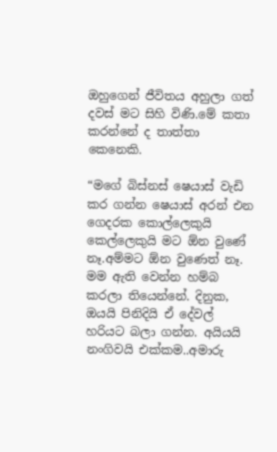ඔහුගෙන් ජීවිතය අහුලා ගත් දවස් මට සිහි විණි.මේ කතා කරන්නේ ද තාත්තා කෙනෙකි.

“මගේ බිස්නස් ෂෙයාස් වැඩි කර ගන්න ෂෙයාස් අරන් එන ගෙදරක කොල්ලෙකුයි කෙල්ලෙකුයි මට ඕන වුණේ නෑ.අම්මට ඕන වුණෙත් නෑ. මම ඇති වෙන්න හම්බ කරලා තියෙන්නේ. දිනුක, ඔයයි පිනිදියි ඒ දේවල් හරියට බලා ගන්න. අයියයි නංගිවයි එක්කම..අමාරු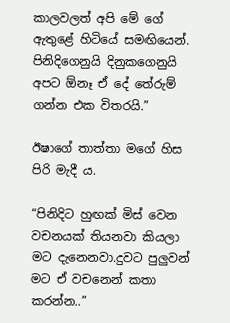කාලවලත් අපි මේ ගේ ඇතුළේ හිටියේ සමඟියෙන්. පිනිදිගෙනුයි දිනුකගෙනුයි අපට ඕනෑ ඒ දේ තේරුම් ගන්න එක විතරයි.”

ඊෂාගේ තාත්තා මගේ හිස පිරි මැදී ය.

“පිනිදිට හුඟක් මිස් වෙන වචනයක් තියනවා කියලා මට දැනෙනවා.දුවට පුලුවන් මට ඒ වචනෙන් කතා කරන්න..”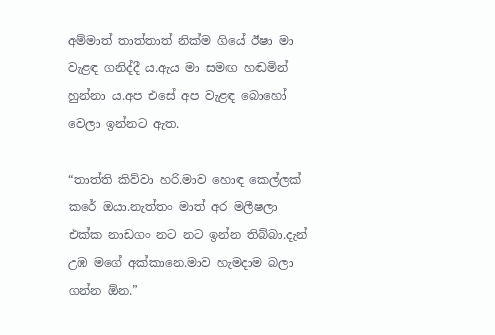අම්මාත් තාත්තාත් නික්ම ගියේ ඊෂා මා වැළඳ ගනිද්දී ය.ඇය මා සමඟ හඬමින් හුන්නා ය.අප එසේ අප වැළඳ බොහෝ වෙලා ඉන්නට ඇත.

“තාත්ති කිව්වා හරි.මාව හොඳ කෙල්ලක් කරේ ඔයා.නැත්තං මාත් අර මලීෂලා එක්ක නාඩගං නට නට ඉන්න තිබ්බා.දැන් උඹ මගේ අක්කානෙ.මාව හැමදාම බලා ගන්න ඕන.”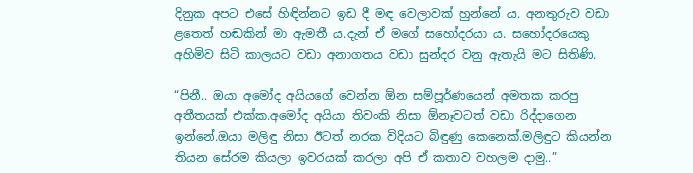දිනුක අපට එසේ හිඳින්නට ඉඩ දී මඳ වෙලාවක් හුන්නේ ය. අනතුරුව වඩා ළතෙත් හඬකින් මා ඇමතී ය.දැන් ඒ මගේ සහෝදරයා ය. සහෝදරයෙකු අහිමිව සිටි කාලයට වඩා අනාගතය වඩා සුන්දර වනු ඇතැයි මට සිතිණි.

“පිනී.. ඔයා අමෝද අයියගේ වෙන්න ඕන සම්පූර්ණයෙන් අමතක කරපු අතීතයක් එක්ක.අමෝද අයියා තිවංකි නිසා ඕනෑවටත් වඩා රිද්දාගෙන ඉන්නේ.ඔයා මලිඳු නිසා ඊටත් නරක විදියට බිඳුණු කෙනෙක්.මලිඳුට කියන්න තියන සේරම කියලා ඉවරයක් කරලා අපි ඒ කතාව වහලම දාමු..”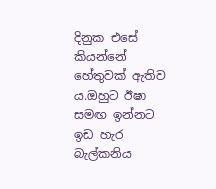දිනුක එසේ කියන්නේ හේතුවක් ඇතිව ය.ඔහුට ඊෂා සමඟ ඉන්නට ඉඩ හැර බැල්කනිය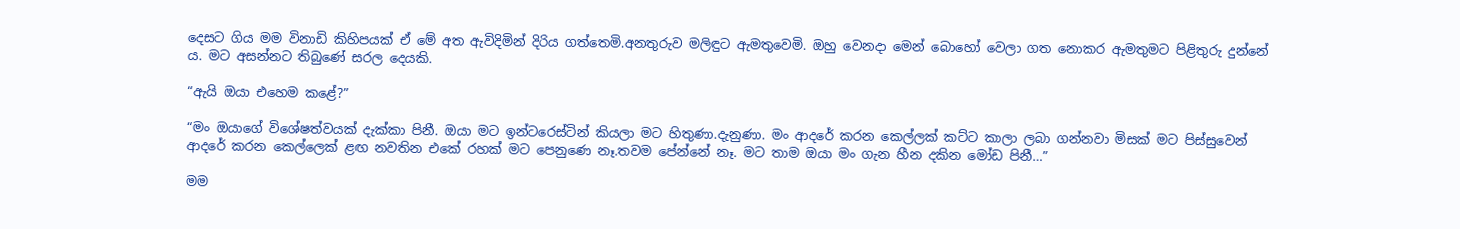දෙසට ගිය මම විනාඩි කිහිපයක් ඒ මේ අත ඇවිදිමින් දිරිය ගත්තෙමි.අනතුරුව මලිඳුට ඇමතුවෙමි. ඔහු වෙනදා මෙන් බොහෝ වෙලා ගත නොකර ඇමතුමට පිළිතුරු දුන්නේ ය. මට අසන්නට තිබුණේ සරල දෙයකි.

“ඇයි ඔයා එහෙම කළේ?”

“මං ඔයාගේ විශේෂත්වයක් දැක්කා පිනී. ඔයා මට ඉන්ටරෙස්ටින් කියලා මට හිතුණා.දැනුණා. මං ආදරේ කරන කෙල්ලක් කට්ට කාලා ලබා ගන්නවා මිසක් මට පිස්සුවෙන් ආදරේ කරන කෙල්ලෙක් ළඟ නවතින එකේ රහක් මට පෙනුණෙ නෑ.තවම පේන්නේ නෑ. මට තාම ඔයා මං ගැන හීන දකින මෝඩ පිනී…”

මම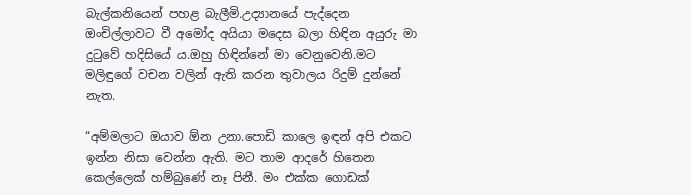බැල්කනියෙන් පහළ බැලීමි.උද්‍යානයේ පැද්දෙන ඔංචිල්ලාවට වී අමෝද අයියා මදෙස බලා හිඳින අයුරු මා දුටුවේ හදිසියේ ය.ඔහු හිඳින්නේ මා වෙනුවෙනි.මට මලිඳුගේ වචන වලින් ඇති කරන තුවාලය රිදුම් දුන්නේ නැත.

“අම්මලාට ඔයාව ඕන උනා.පොඩි කාලෙ ඉඳන් අපි එකට ඉන්න නිසා වෙන්න ඇති. මට තාම ආදරේ හිතෙන කෙල්ලෙක් හම්බුණේ නෑ පිනී. මං එක්ක ගොඩක්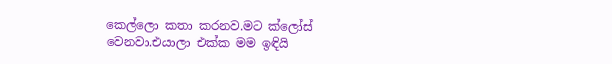කෙල්ලො කතා කරනව.මට ක්ලෝස් වෙනවා.එයාලා එක්ක මම ඉඳියි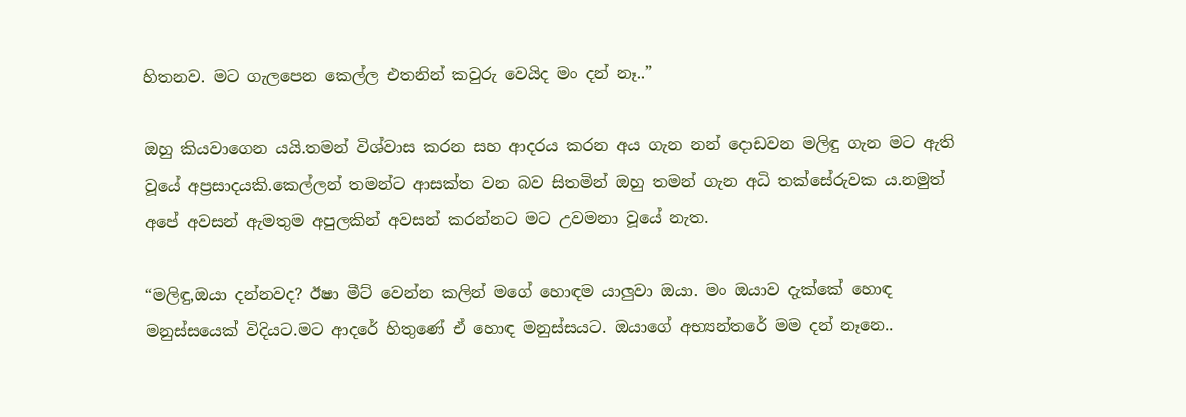හිතනව. මට ගැලපෙන කෙල්ල එතනින් කවුරු වෙයිද මං දන් නෑ..”

ඔහු කියවාගෙන යයි.තමන් විශ්වාස කරන සහ ආදරය කරන අය ගැන නන් දොඩවන මලිඳු ගැන මට ඇති වූයේ අප්‍රසාදයකි.කෙල්ලන් තමන්ට ආසක්ත වන බව සිතමින් ඔහු තමන් ගැන අධි තක්සේරුවක ය.නමුත් අපේ අවසන් ඇමතුම අපුලකින් අවසන් කරන්නට මට උවමනා වූයේ නැත.

“මලිඳු,ඔයා දන්නවද? ඊෂා මීට් වෙන්න කලින් මගේ හොඳම යාලුවා ඔයා. මං ඔයාව දැක්කේ හොඳ මනුස්සයෙක් විදියට.මට ආදරේ හිතුණේ ඒ හොඳ මනුස්සයට. ඔයාගේ අභ්‍යන්තරේ මම දන් නෑනෙ..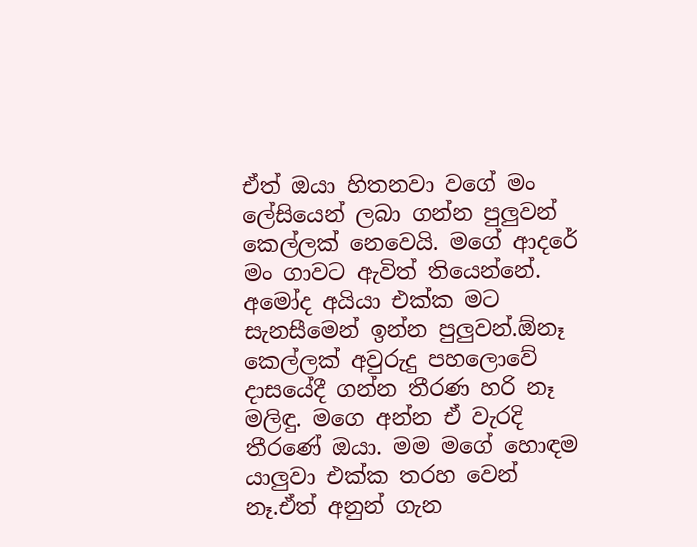ඒත් ඔයා හිතනවා වගේ මං ලේසියෙන් ලබා ගන්න පුලුවන් කෙල්ලක් නෙවෙයි. මගේ ආදරේ මං ගාවට ඇවිත් තියෙන්නේ. අමෝද අයියා එක්ක මට සැනසීමෙන් ඉන්න පුලුවන්.ඕනෑ කෙල්ලක් අවුරුදු පහලොවේ දාසයේදී ගන්න තීරණ හරි නෑ මලිඳු. මගෙ අන්න ඒ වැරදි තීරණේ ඔයා. මම මගේ හොඳම යාලුවා එක්ක තරහ වෙන් නෑ.ඒත් අනුන් ගැන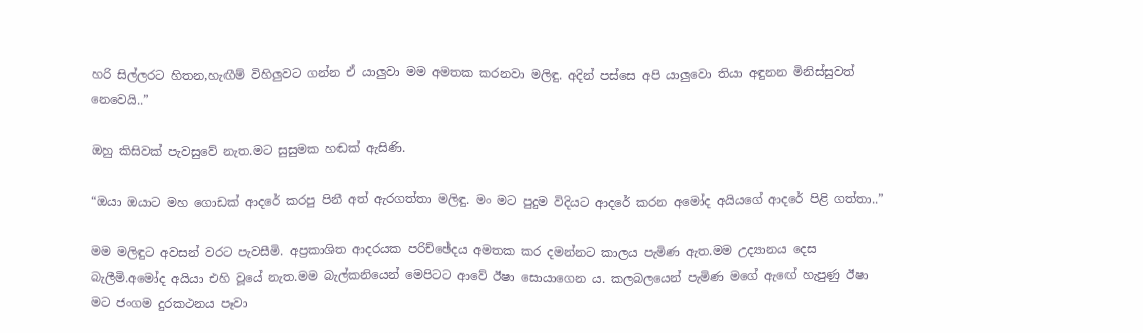හරි සිල්ලරට හිතන,හැඟීම් විහිලුවට ගන්න ඒ යාලුවා මම අමතක කරනවා මලිඳු. අදින් පස්සෙ අපි යාලුවො තියා අඳුනන මිනිස්සුවත් නෙවෙයි..”

ඔහු කිසිවක් පැවසුවේ නැත.මට සුසුමක හඬක් ඇසිණි.

“ඔයා ඔයාට මහ ගොඩක් ආදරේ කරපු පිනී අත් ඇරගත්තා මලිඳු. මං මට පුදුම විදියට ආදරේ කරන අමෝද අයියගේ ආදරේ පිළි ගත්තා..”

මම මලිඳුට අවසන් වරට පැවසීමි. අප්‍රකාශිත ආදරයක පරිච්ඡේදය අමතක කර දමන්නට කාලය පැමිණ ඇත.මම උද්‍යානය දෙස බැලීමි.අමෝද අයියා එහි වූයේ නැත.මම බැල්කනියෙන් මෙපිටට ආවේ ඊෂා සොයාගෙන ය. කලබලයෙන් පැමිණ මගේ ඇඟේ හැපුණු ඊෂා මට ජංගම දුරකථනය පෑවා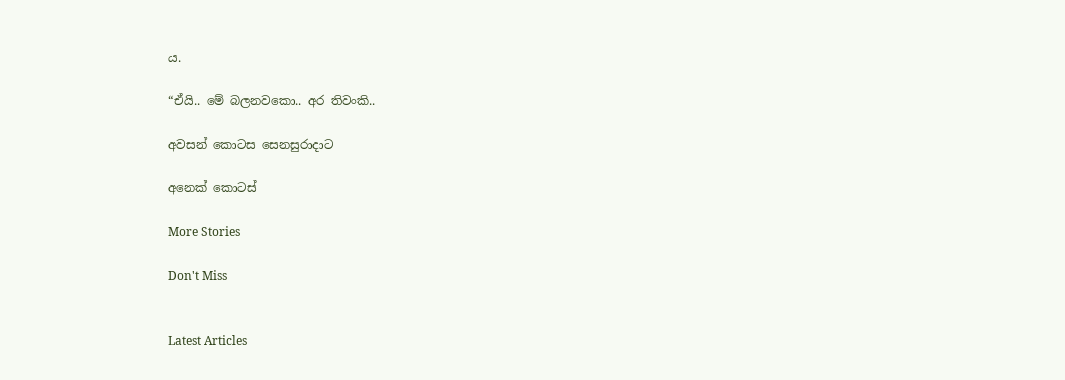ය.

“ඒයි.. මේ බලනවකො.. අර තිවංකි..

අවසන් කොටස සෙනසුරාදාට

අනෙක් කොටස්

More Stories

Don't Miss


Latest Articles